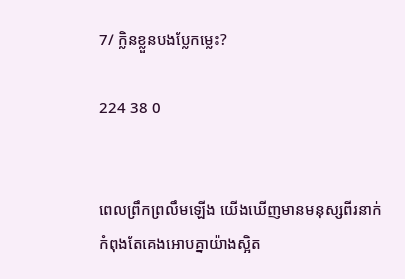7/ ក្លិនខ្លួនបងប្លែកម្លេះ?

224 38 0


ពេលព្រឹកព្រលឹមឡើង យើងឃើញមានមនុស្សពីរនាក់កំពុងតែគេងអោបគ្នាយ៉ាងស្អិត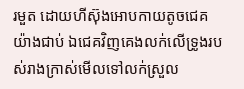រមួត ដោយហីស៊ុងអោបកាយតូចជេគយ៉ាងជាប់ ឯជេគវិញគេងលក់លើទ្រូងរបស់រាងក្រាស់មើលទៅលក់ស្រួល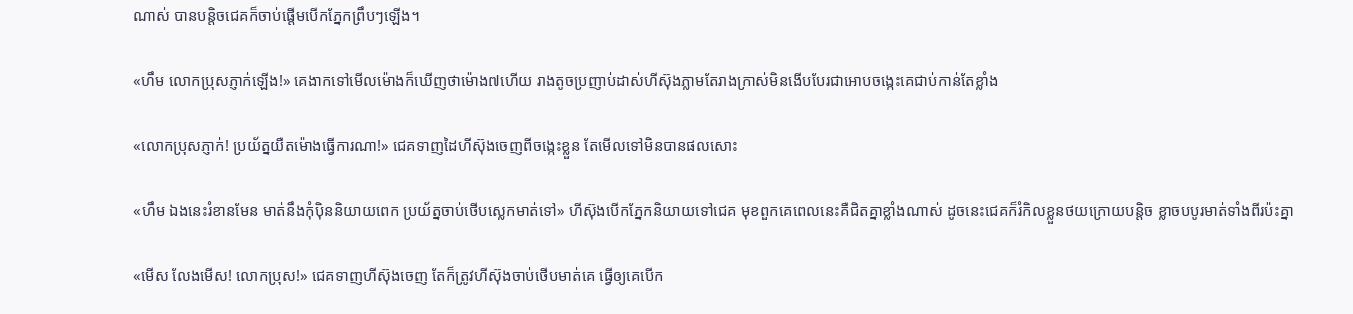ណាស់ បានបន្តិចជេគក៏ចាប់ផ្ដើមបើកភ្នែកព្រឹបៗឡើង។

«ហឹម លោកប្រុសភ្ញាក់ឡើង!» គេងាកទៅមើលម៉ោងក៏ឃើញថាម៉ោង៧ហើយ រាងតូចប្រញាប់ដាស់ហីស៊ុងភ្លាមតែរាងក្រាស់មិនងើបបែរជាអោបចង្កេះគេជាប់កាន់តែខ្លាំង

«លោកប្រុសភ្ញាក់! ប្រយ័ត្នយឺតម៉ោងធ្វើការណា!» ជេគទាញដៃហីស៊ុងចេញពីចង្កេះខ្លួន តែមើលទៅមិនបានផលសោះ

«ហឹម ឯងនេះរំខានមែន មាត់នឹងកុំបុិននិយាយពេក ប្រយ័ត្នចាប់ថើបស្លេកមាត់ទៅ» ហីស៊ុងបើកភ្នែកនិយាយទៅជេគ មុខពួកគេពេលនេះគឺជិតគ្នាខ្លាំងណាស់ ដូចនេះជេគក៏រំកិលខ្លួនថយក្រោយបន្តិច ខ្លាចបបូរមាត់ទាំងពីរប៉ះគ្នា

«មើស លែងមើស! លោកប្រុស!» ជេគទាញហីស៊ុងចេញ តែក៏ត្រូវហីស៊ុងចាប់ថើបមាត់គេ ធ្វើឲ្យគេបើក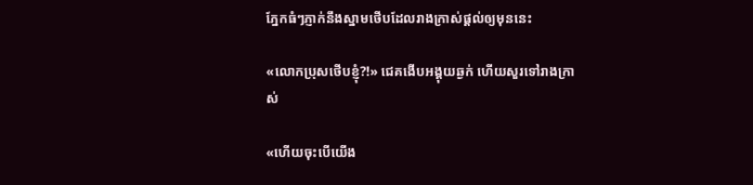ភ្នែកធំៗភ្ញាក់នឹងស្នាមថើបដែលរាងក្រាស់ផ្ដល់ឲ្យមុននេះ

«លោកប្រុសថើបខ្ញុំ?!» ជេគងើបអង្គុយឆ្ងក់ ហើយសួរទៅរាងក្រាស់

«ហើយចុះបើយើង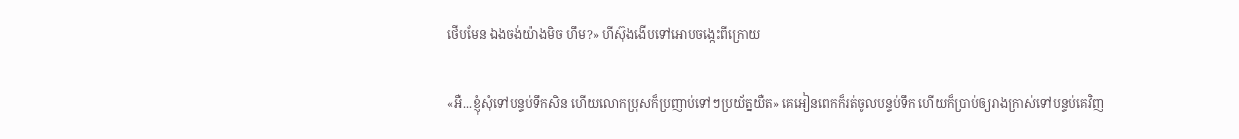ថើបមែន ឯងចង់យ៉ាងមិច ហឹម?» ហីស៊ុងងើបទៅអោបចង្កេះពីក្រោយ

«អឺ...ខ្ញុំសុំទៅបន្ទប់ទឹកសិន ហើយលោកប្រុសក៏ប្រញាប់ទៅៗប្រយ័ត្នយឺត» គេអៀនពេកក៏រត់ចូលបន្ទប់ទឹក ហើយក៏ប្រាប់ឲ្យរាងក្រាស់ទៅបន្ទប់គេវិញ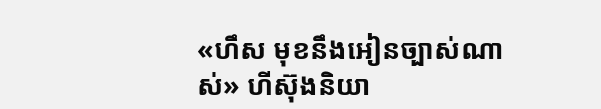«ហឹស មុខនឹងអៀនច្បាស់ណាស់» ហីស៊ុងនិយា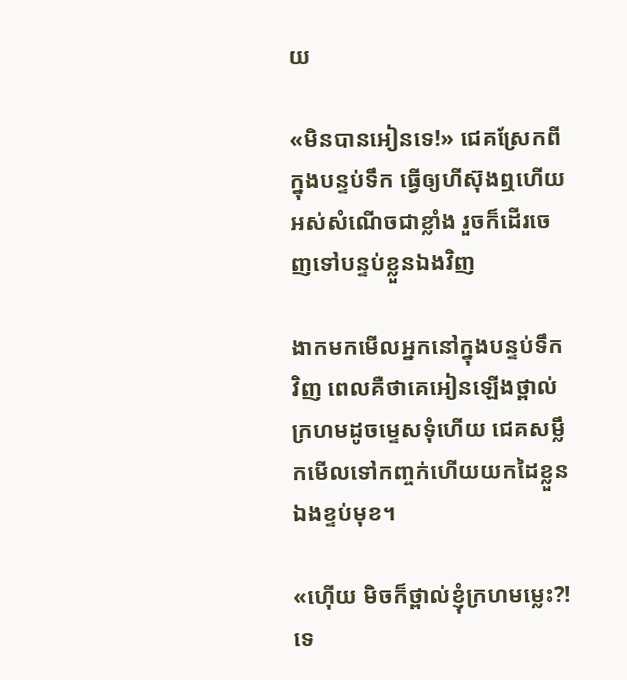យ

«មិនបានអៀនទេ!» ជេគស្រែកពីក្នុងបន្ទប់ទឹក ធ្វើឲ្យហីស៊ុងឮហើយអស់សំណើចជាខ្លាំង រួចក៏ដើរចេញទៅបន្ទប់ខ្លួនឯងវិញ

ងាកមកមើលអ្នកនៅក្នុងបន្ទប់ទឹកវិញ ពេលគឺថាគេអៀនឡើងថ្ពាល់ក្រហមដូចម្ទេសទុំហើយ ជេគសម្លឹកមើលទៅកញ្ចក់ហើយយកដៃខ្លួនឯងខ្ទប់មុខ។

«ហ៊ើយ មិចក៏ថ្ពាល់ខ្ញុំក្រហមម្លេះ?! ទេ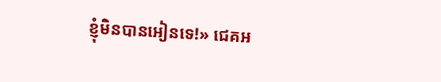ខ្ញុំមិនបានអៀនទេ!» ជេគអ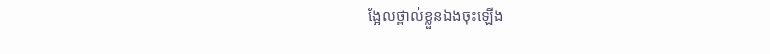ង្អែលថ្ពាល់ខ្លួនឯងចុះឡើង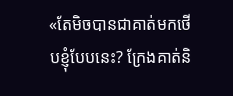«តែមិចបានជាគាត់មកថើបខ្ញុំបែបនេះ? ក្រែងគាត់និ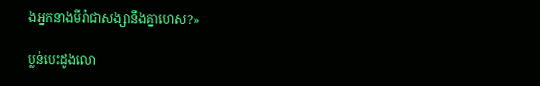ងអ្នកនាងមីរ៉ាជាសង្សានឹងគ្នាហេស?»

ប្លន់បេះដូងលោ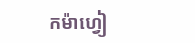កម៉ាហ្វៀ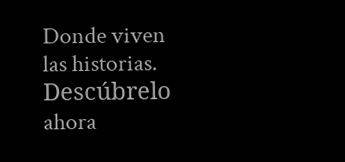Donde viven las historias. Descúbrelo ahora